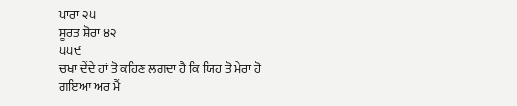ਪਾਰਾ ੨੫
ਸੂਰਤ ਸ਼ੋਰਾ ੪੨
੫੫੯
ਚਖਾ ਦੇਂਦੇ ਹਾਂ ਤੋ ਕਹਿਣ ਲਗਦਾ ਹੈ ਕਿ ਯਿਹ ਤੋ ਮੇਰਾ ਹੋ ਗਇਆ ਅਰ ਮੈਂ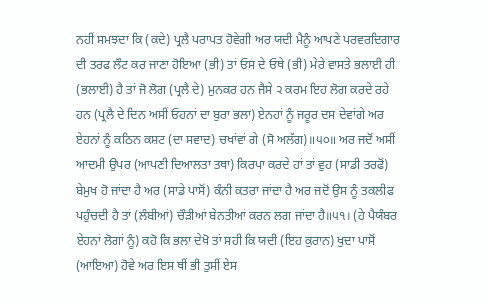ਨਹੀਂ ਸਮਝਦਾ ਕਿ (ਕਦੇ) ਪ੍ਰਲੈ ਪਰਾਪਤ ਹੋਵੇਗੀ ਅਰ ਯਦੀ ਮੈਨੂੰ ਆਪਣੇ ਪਰਵਰਦਿਗਾਰ ਦੀ ਤਰਫ ਲੌਟ ਕਰ ਜਾਣਾ ਹੋਇਆ (ਭੀ) ਤਾਂ ਓਸ ਦੇ ਓਥੇ (ਭੀ) ਮੇਰੇ ਵਾਸਤੇ ਭਲਾਈ ਹੀ (ਭਲਾਈ) ਹੈ ਤਾਂ ਜੋ ਲੋਗ (ਪ੍ਰਲੈ ਦੇ) ਮੁਨਕਰ ਹਨ ਜੈਸੇ ੨ ਕਰਮ ਇਹ ਲੋਗ ਕਰਦੇ ਰਹੇ ਹਨ (ਪ੍ਰਲੈ ਦੇ ਦਿਨ ਅਸੀਂ ਓਹਨਾਂ ਦਾ ਬੁਰਾ ਭਲਾ) ਏਨਹਾਂ ਨੂੰ ਜਰੂਰ ਦਸ ਦੇਵਾਂਗੇ ਅਰ ਏਹਨਾਂ ਨੂੰ ਕਠਿਨ ਕਸ਼ਟ (ਦਾ ਸਵਾਦ) ਚਖਾਂਵਾਂ ਗੇ (ਸੋ ਅਲੱਗ)॥੫੦॥ ਅਰ ਜਦੋਂ ਅਸੀਂ ਆਦਮੀ ਉਪਰ (ਆਪਣੀ ਦਿਆਲਤਾ ਤਥਾ) ਕਿਰਪਾ ਕਰਦੇ ਹਾਂ ਤਾਂ ਵੁਹ (ਸਾਡੀ ਤਰਫੋਂ) ਬੇਮੁਖ ਹੋ ਜਾਂਦਾ ਹੈ ਅਰ (ਸਾਡੇ ਪਾਸੋਂ) ਕੰਨੀ ਕਤਰਾ ਜਾਂਦਾ ਹੈ ਅਰ ਜਦੋਂ ਉਸ ਨੂੰ ਤਕਲੀਫ ਪਹੁੰਚਦੀ ਹੈ ਤਾਂ (ਲੰਬੀਆਂ) ਚੌੜੀਆਂ ਬੇਨਤੀਆਂ ਕਰਨ ਲਗ ਜਾਂਦਾ ਹੈ॥੫੧। (ਹੇ ਪੈਯੰਬਰ ਏਹਨਾਂ ਲੋਗਾਂ ਨੂੰ) ਕਹੋ ਕਿ ਭਲਾ ਦੇਖੋ ਤਾਂ ਸਹੀ ਕਿ ਯਦੀ (ਇਹ ਕੁਰਾਨ) ਖੁਦਾ ਪਾਸੋਂ (ਆਇਆ) ਹੋਵੇ ਅਰ ਇਸ ਥੀਂ ਭੀ ਤੁਸੀਂ ਏਸ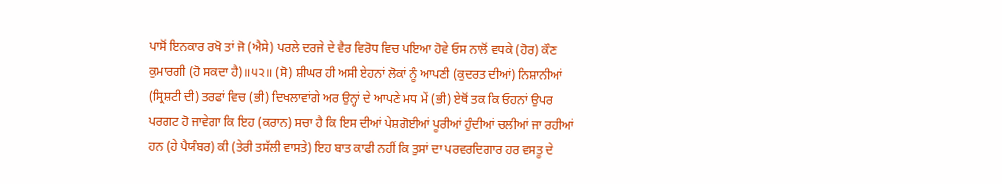ਪਾਸੋਂ ਇਨਕਾਰ ਰਖੋ ਤਾਂ ਜੋ (ਐਸੇ) ਪਰਲੇ ਦਰਜੇ ਦੇ ਵੈਰ ਵਿਰੋਧ ਵਿਚ ਪਇਆ ਹੋਵੇ ਓਸ ਨਾਲੋਂ ਵਧਕੇ (ਹੋਰ) ਕੌਣ ਕੁਮਾਰਗੀ (ਹੋ ਸਕਦਾ ਹੈ)॥੫੨॥ (ਸੋ) ਸ਼ੀਘਰ ਹੀ ਅਸੀ ਏਹਨਾਂ ਲੋਕਾਂ ਨੂੰ ਆਪਣੀ (ਕੁਦਰਤ ਦੀਆਂ) ਨਿਸ਼ਾਨੀਆਂ (ਸ੍ਰਿਸ਼ਟੀ ਦੀ) ਤਰਫਾਂ ਵਿਚ (ਭੀ) ਦਿਖਲਾਵਾਂਗੇ ਅਰ ਉਨ੍ਹਾਂ ਦੇ ਆਪਣੇ ਮਧ ਮੇਂ (ਭੀ) ਏਥੋਂ ਤਕ ਕਿ ਓਹਨਾਂ ਉਪਰ ਪਰਗਟ ਹੋ ਜਾਵੇਗਾ ਕਿ ਇਹ (ਕਰਾਨ) ਸਚਾ ਹੈ ਕਿ ਇਸ ਦੀਆਂ ਪੇਸ਼ਗੋਈਆਂ ਪੂਰੀਆਂ ਹੁੰਦੀਆਂ ਚਲੀਆਂ ਜਾ ਰਹੀਆਂ ਹਨ (ਹੇ ਪੈਯੰਬਰ) ਕੀ (ਤੇਰੀ ਤਸੱਲੀ ਵਾਸਤੇ) ਇਹ ਬਾਤ ਕਾਫੀ ਨਹੀਂ ਕਿ ਤੁਸਾਂ ਦਾ ਪਰਵਰਦਿਗਾਰ ਹਰ ਵਸਤੂ ਦੇ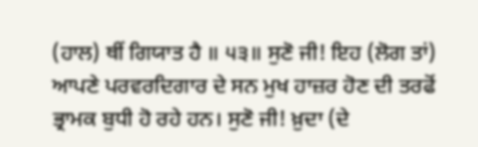(ਹਾਲ) ਥੀਂ ਗਿਯਾਤ ਹੈ ॥ ੫੩॥ ਸੁਣੋ ਜੀ! ਇਹ (ਲੋਗ ਤਾਂ) ਆਪਣੇ ਪਰਵਰਦਿਗਾਰ ਦੇ ਸਨ ਮੁਖ ਹਾਜ਼ਰ ਹੋਣ ਦੀ ਤਰਫੋਂ ਭ੍ਰਾਮਕ ਬੁਧੀ ਹੋ ਰਹੇ ਹਨ। ਸੁਣੋ ਜੀ! ਖ਼ੁਦਾ (ਦੇ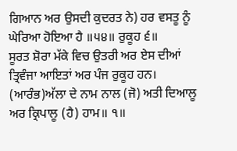ਗਿਆਨ ਅਰ ਉਸਦੀ ਕੁਦਰਤ ਨੇ) ਹਰ ਵਸਤੂ ਨੂੰ ਘੇਰਿਆ ਹੋਇਆ ਹੈ ॥੫੪॥ ਰੁਕੂਹ ੬॥
ਸੂਰਤ ਸ਼ੋਰਾ ਮੱਕੇ ਵਿਚ ਉਤਰੀ ਅਰ ਏਸ ਦੀਆਂ
ਤ੍ਰਿਵੰਜਾ ਆਇਤਾਂ ਅਰ ਪੰਜ ਰੁਕੂਹ ਹਨ।
(ਆਰੰਭ)ਅੱਲਾ ਦੇ ਨਾਮ ਨਾਲ (ਜੋ) ਅਤੀ ਦਿਆਲੂ ਅਰ ਕ੍ਰਿਪਾਲੂ (ਹੈ) ਹਾਮ॥ ੧॥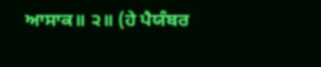ਆਸਾਕ॥ ੨॥ (ਹੇ ਪੈਯੰਬਰ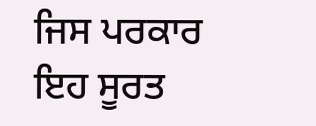ਜਿਸ ਪਰਕਾਰ ਇਹ ਸੂਰਤ